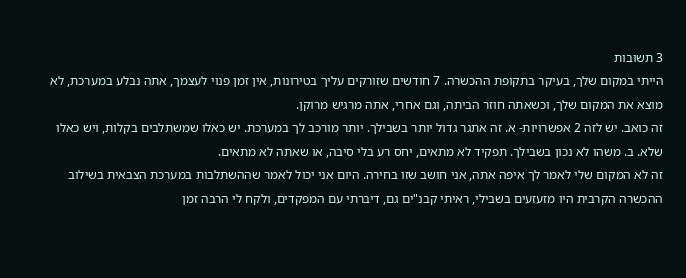3 תשובות
הייתי במקום שלך, בעיקר בתקופת ההכשרה. 7 חודשים שזורקים עליך בטירונות, אין זמן פנוי לעצמך, אתה נבלע במערכת, לא מוצא את המקום שלך, וכשאתה חוזר הביתה, וגם אחרי, אתה מרגיש מרוקן.
זה כואב. יש לזה 2 אפשרויות- א. זה אתגר גדול יותר בשבילך. יותר מורכב לך במערכת. יש כאלו שמשתלבים בקלות, ויש כאלו שלא. ב. משהו לא נכון בשבילך. תפקיד לא מתאים, יחס רע בלי סיבה, או שאתה לא מתאים.
זה לא המקום שלי לאמר לך איפה אתה, אני חושב שזו בחירה. היום אני יכול לאמר שההשתלבות במערכת הצבאית בשילוב ההכשרה הקרבית היו מזעזעים בשבילי, ראיתי קבנ"ים גם, דיברתי עם המפקדים, ולקח לי הרבה זמן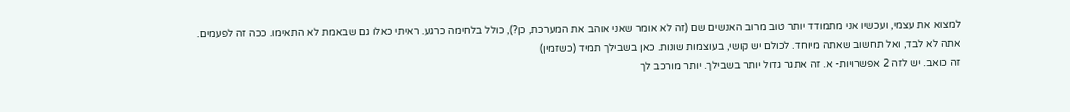למצוא את עצמי, ועכשיו אני מתמודד יותר טוב מרוב האנשים שם (זה לא אומר שאני אוהב את המערכת, כן?), כולל בלחימה כרגע. ראיתי כאלו גם שבאמת לא התאימו. ככה זה לפעמים.
אתה לא לבד, ואל תחשוב שאתה מיוחד. לכולם יש קושי, בעוצמות שונות. כאן בשבילך תמיד (כשזמין)
זה כואב. יש לזה 2 אפשרויות- א. זה אתגר גדול יותר בשבילך. יותר מורכב לך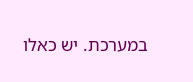במערכת. יש כאלו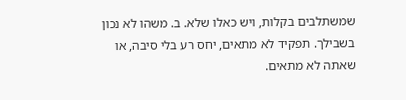שמשתלבים בקלות, ויש כאלו שלא. ב. משהו לא נכון בשבילך. תפקיד לא מתאים, יחס רע בלי סיבה, או שאתה לא מתאים.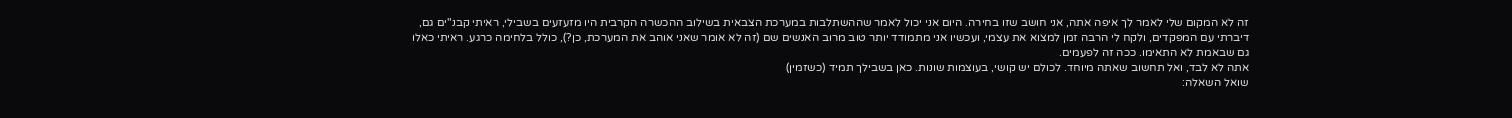זה לא המקום שלי לאמר לך איפה אתה, אני חושב שזו בחירה. היום אני יכול לאמר שההשתלבות במערכת הצבאית בשילוב ההכשרה הקרבית היו מזעזעים בשבילי, ראיתי קבנ"ים גם, דיברתי עם המפקדים, ולקח לי הרבה זמן למצוא את עצמי, ועכשיו אני מתמודד יותר טוב מרוב האנשים שם (זה לא אומר שאני אוהב את המערכת, כן?), כולל בלחימה כרגע. ראיתי כאלו גם שבאמת לא התאימו. ככה זה לפעמים.
אתה לא לבד, ואל תחשוב שאתה מיוחד. לכולם יש קושי, בעוצמות שונות. כאן בשבילך תמיד (כשזמין)
שואל השאלה: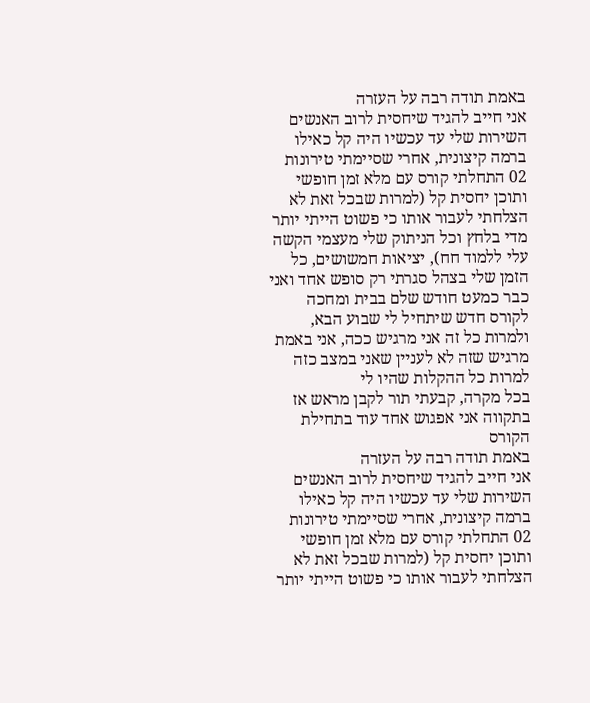באמת תודה רבה על העזרה
אני חייב להגיד שיחסית לרוב האנשים השירות שלי עד עכשיו היה קל כאילו ברמה קיצונית, אחרי שסיימתי טירונות 02 התחלתי קורס עם מלא זמן חופשי ותוכן יחסית קל (למרות שבכל זאת לא הצלחתי לעבור אותו כי פשוט הייתי יותר מדי בלחץ וכל הניתוק שלי מעצמי הקשה עלי ללמוד חח), יציאות חמשושים, כל הזמן שלי בצהל סגרתי רק סופש אחד ואני כבר כמעט חודש שלם בבית ומחכה לקורס חדש שיתחיל לי שבוע הבא, ולמרות כל זה אני מרגיש ככה, אני באמת מרגיש שזה לא לעניין שאני במצב כזה למרות כל ההקלות שהיו לי
בכל מקרה, קבעתי תור לקבן מראש אז בתקווה אני אפגוש אחד עוד בתחילת הקורס
באמת תודה רבה על העזרה
אני חייב להגיד שיחסית לרוב האנשים השירות שלי עד עכשיו היה קל כאילו ברמה קיצונית, אחרי שסיימתי טירונות 02 התחלתי קורס עם מלא זמן חופשי ותוכן יחסית קל (למרות שבכל זאת לא הצלחתי לעבור אותו כי פשוט הייתי יותר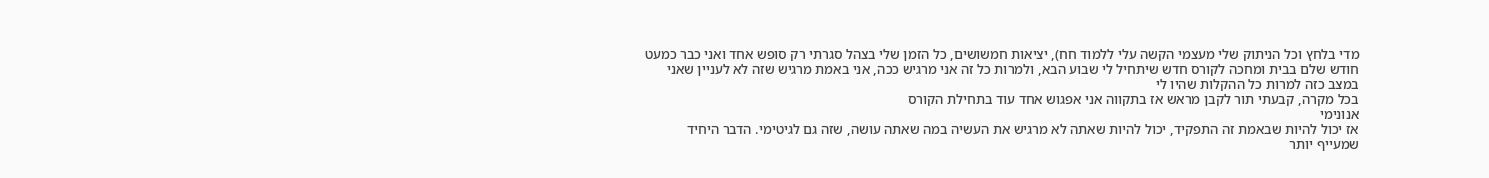מדי בלחץ וכל הניתוק שלי מעצמי הקשה עלי ללמוד חח), יציאות חמשושים, כל הזמן שלי בצהל סגרתי רק סופש אחד ואני כבר כמעט חודש שלם בבית ומחכה לקורס חדש שיתחיל לי שבוע הבא, ולמרות כל זה אני מרגיש ככה, אני באמת מרגיש שזה לא לעניין שאני במצב כזה למרות כל ההקלות שהיו לי
בכל מקרה, קבעתי תור לקבן מראש אז בתקווה אני אפגוש אחד עוד בתחילת הקורס
אנונימי
אז יכול להיות שבאמת זה התפקיד, יכול להיות שאתה לא מרגיש את העשיה במה שאתה עושה, שזה גם לגיטימי. הדבר היחיד שמעייף יותר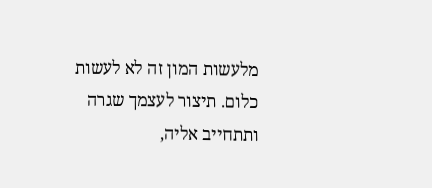מלעשות המון זה לא לעשות כלום. תיצור לעצמך שגרה ותתחייב אליה,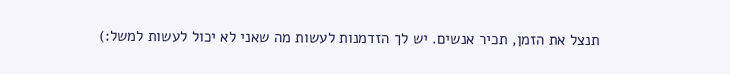תנצל את הזמן, תכיר אנשים. יש לך הזדמנות לעשות מה שאני לא יכול לעשות למשל:)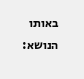באותו הנושא: